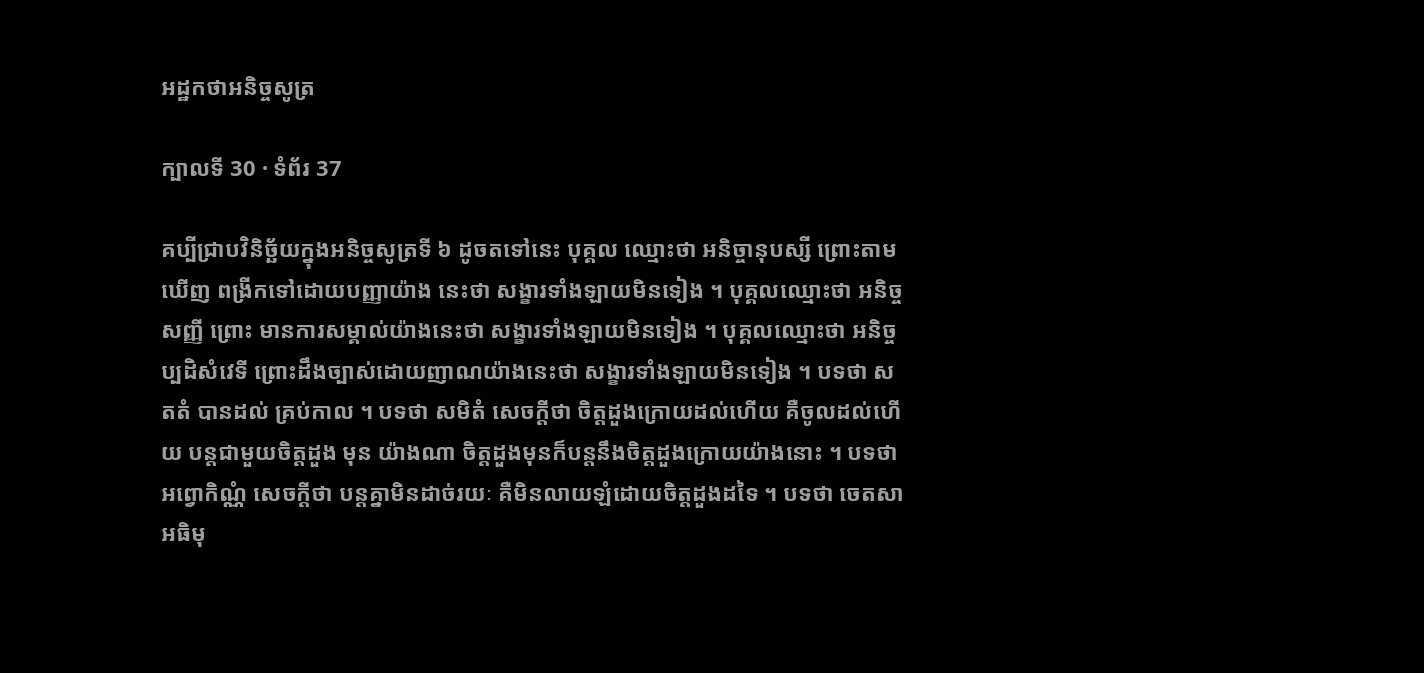អដ្ឋកថាអនិច្ចសូត្រ

ក្បាលទី 30 · ទំព័រ 37

គប្បីជ្រាបវិនិច្ឆ័យក្នុងអនិច្ចសូត្រទី ៦ ដូចតទៅនេះ បុគ្គល ឈ្មោះថា អនិច្ចានុបស្សី ព្រោះតាមឃើញ ពង្រីកទៅដោយបញ្ញាយ៉ាង នេះថា សង្ខារទាំងឡាយមិនទៀង ។ បុគ្គលឈ្មោះថា អនិច្ចសញ្ញី ព្រោះ មានការសម្គាល់យ៉ាងនេះថា សង្ខារទាំងឡាយមិនទៀង ។ បុគ្គលឈ្មោះថា អនិច្ចប្បដិសំវេទី ព្រោះដឹងច្បាស់ដោយញាណយ៉ាងនេះថា សង្ខារទាំងឡាយមិនទៀង ។ បទថា សតតំ បានដល់ គ្រប់កាល ។ បទថា សមិតំ សេចក្តីថា ចិត្តដួងក្រោយដល់ហើយ គឺចូលដល់ហើយ បន្តជាមួយចិត្តដួង មុន យ៉ាងណា ចិត្តដួងមុនក៏បន្តនឹងចិត្តដួងក្រោយយ៉ាងនោះ ។ បទថា អព្វោកិណ្ណំ សេចក្តីថា បន្តគ្នាមិនដាច់រយៈ គឺមិនលាយឡំដោយចិត្តដួងដទៃ ។ បទថា ចេតសា អធិមុ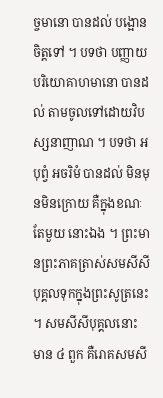ច្ចមានោ បានដល់ បង្អោនចិត្តទៅ ។ បទថា បញ្ញាយ បរិយោគាហមានោ បានដល់ តាមចូលទៅដោយវិបស្សនាញាណ ។ បទថា អបុព្វំ អចរិមំ បានដល់ មិនមុនមិនក្រោយ គឺក្នុងខណៈតែមួយ នោះឯង ។ ព្រះមានព្រះភាគត្រាស់សមសីសីបុគ្គលទុកក្នុងព្រះសូត្រនេះ ។ សមសីសីបុគ្គលនោះ មាន ៤ ពួក គឺរោគសមសី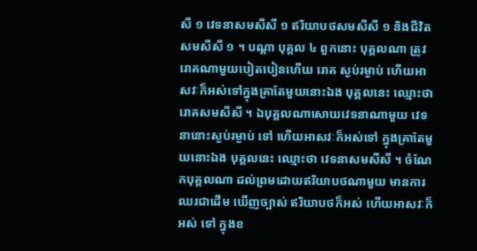សី ១ វេទនាសមសីសី ១ ឥរិយាបថសមសីសី ១ និងជីវិតសមសីសី ១ ។ បណ្តា បុគ្គល ៤ ពួកនោះ បុគ្គលណា ត្រូវរោគណាមួយបៀតបៀនហើយ រោគ ស្ងប់រម្ងាប់ ហើយអាសវៈក៏អស់ទៅក្នុងគ្រាតែមួយនោះឯង បុគ្គលនេះ ឈ្មោះថា រោគសមសីសី ។ ឯបុគ្គលណាសោយវេទនាណាមួយ វេទនានោះស្ងប់រម្ងាប់ ទៅ ហើយអាសវៈក៏អស់ទៅ ក្នុងគ្រាតែមួយនោះឯង បុគ្គលនេះ ឈ្មោះថា វេទនាសមសីសី ។ ចំណែកបុគ្គលណា ដល់ព្រមដោយឥរិយាបថណាមួយ មានការឈរជាដើម ឃើញច្បាស់ ឥរិយាបថក៏អស់ ហើយអាសវៈក៏អស់ ទៅ ក្នុងខ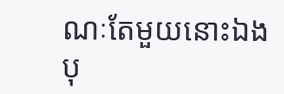ណៈតែមួយនោះឯង បុ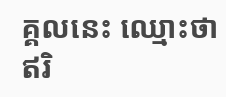គ្គលនេះ ឈ្មោះថា ឥរិ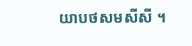យាបថសមសីសី ។